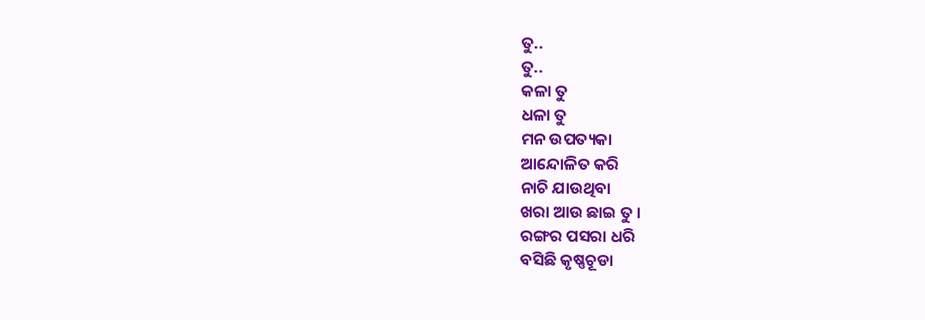ତୁ..
ତୁ..
କଳା ତୁ
ଧଳା ତୁ
ମନ ଉପତ୍ୟକା
ଆନ୍ଦୋଳିତ କରି
ନାଚି ଯାଉଥିବା
ଖରା ଆଉ ଛାଇ ତୁ ।
ରଙ୍ଗର ପସରା ଧରି
ବସିଛି କୃଷ୍ଣଚୂଡା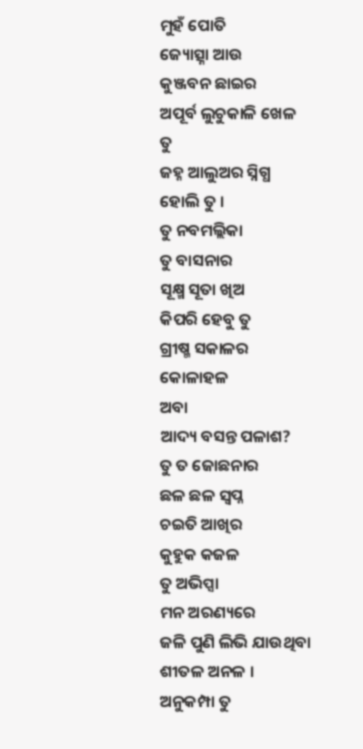ମୁହଁ ପୋତି
ଜ୍ୟୋତ୍ସ୍ନା ଆଉ
କୁଞ୍ଜବନ ଛାଇର
ଅପୂର୍ବ ଲୁଚୁକାଳି ଖେଳ ତୁ
ଜହ୍ନ ଆଲୁଅର ସ୍ନିଗ୍ଧ ହୋଲି ତୁ ।
ତୁ ନବମଲ୍ଲିକା
ତୁ ବାସନାର
ସୂକ୍ଷ୍ମ ସୂତା ଖିଅ
କିପରି ହେବୁ ତୁ
ଗ୍ରୀଷ୍ମ ସକାଳର କୋଳାହଳ
ଅବା
ଆଦ୍ୟ ବସନ୍ତ ପଳାଶ?
ତୁ ତ ଜୋଛନାର
ଛଳ ଛଳ ସ୍ଵପ୍ନ
ଚଇତି ଆଖିର
କୁହୁକ କଜଳ
ତୁ ଅଭିପ୍ସା
ମନ ଅରଣ୍ୟରେ
ଜଳି ପୁଣି ଲିଭି ଯାଉଥିବା
ଶୀତଳ ଅନଳ ।
ଅନୁକମ୍ପା ତୁ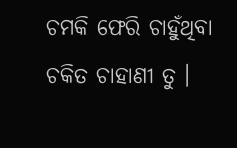ଚମକି ଫେରି ଚାହୁଁଥିବା
ଚକିତ ଚାହାଣୀ ତୁ ।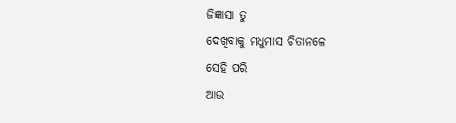ଜିଜ୍ଞାସା ତୁ
ଦେଖିବାକୁ ମଧୁମାସ ଚିତାନଳେ
ସେହି ପରି
ଆଉ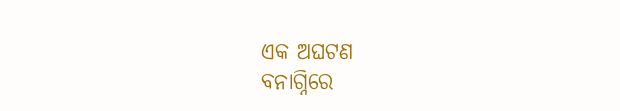ଏକ ଅଘଟଣ
ବନାଗ୍ନିରେ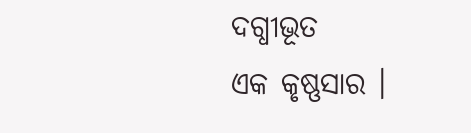ଦଗ୍ଧୀଭୂତ
ଏକ କୃଷ୍ଣସାର ।